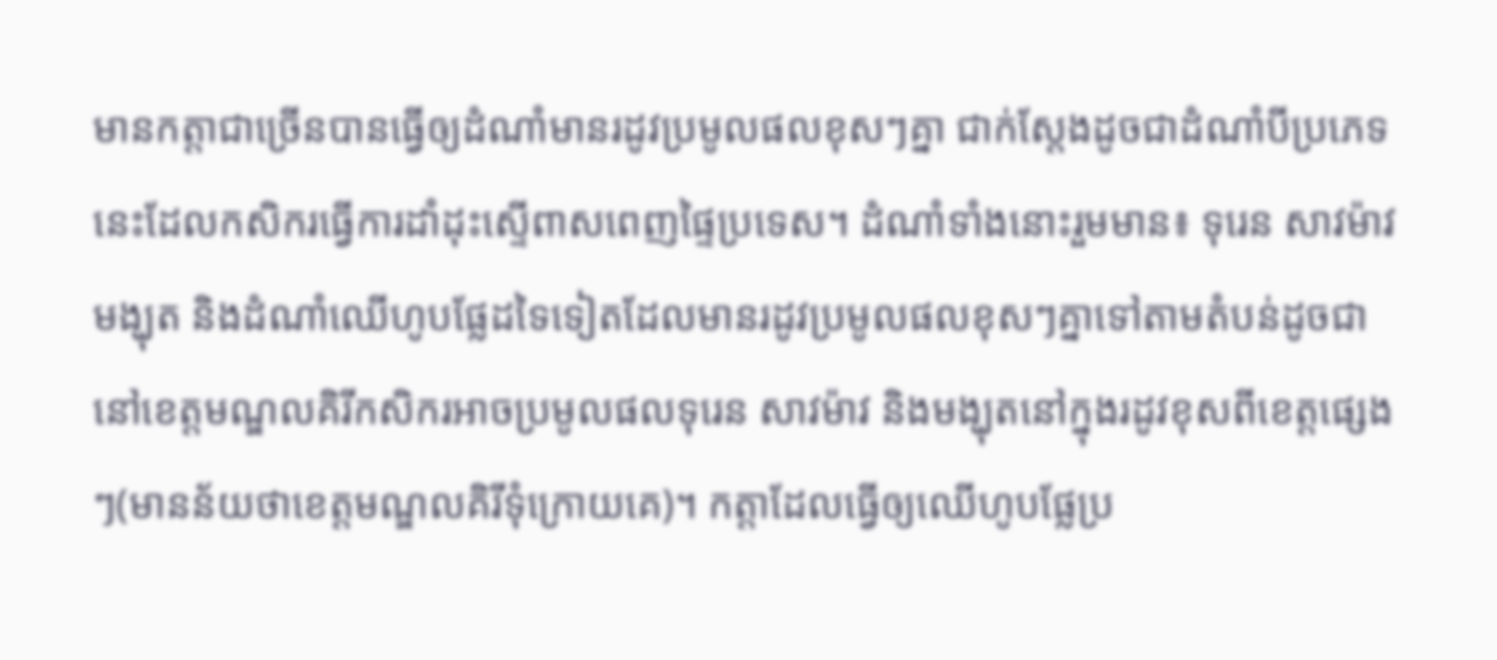មានកត្តាជាច្រើនបានធ្វើឲ្យដំណាំមានរដូវប្រមូលផលខុសៗគ្នា ជាក់ស្ដែងដូចជាដំណាំបីប្រភេទនេះដែលកសិករធ្វើការដាំដុះស្ទើពាសពេញផ្ទៃប្រទេស។ ដំណាំទាំងនោះរួមមាន៖ ទុរេន សាវម៉ាវ មង្ឃុត និងដំណាំឈើហូបផ្លែដទៃទៀតដែលមានរដូវប្រមូលផលខុសៗគ្នាទៅតាមតំបន់ដូចជានៅខេត្តមណ្ឌលគិរីកសិករអាចប្រមូលផលទុរេន សាវម៉ាវ និងមង្ឃុតនៅក្នុងរដូវខុសពីខេត្តផ្សេងៗ(មានន័យថាខេត្តមណ្ឌលគិរីទុំក្រោយគេ)។ កត្តាដែលធ្វើឲ្យឈើហូបផ្លែប្រ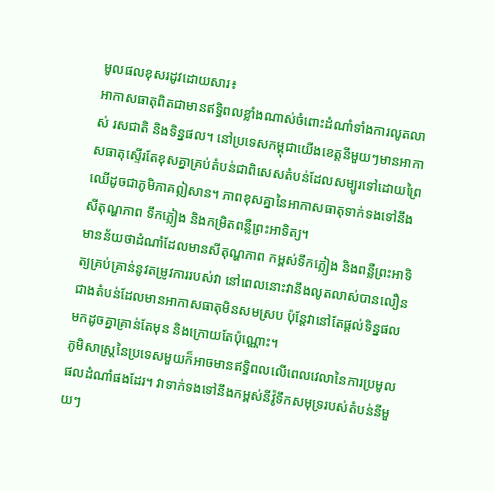មូលផលខុសរដូវដោយសារ៖
អាកាសធាតុពិតជាមានឥទ្ធិពលខ្លាំងណាស់ចំពោះដំណាំទាំងការលូតលាស់ រសជាតិ និងទិន្នផល។ នៅប្រទេសកម្ពុជាយើងខេត្តនីមួយៗមានអាកាសធាតុស្ទើរតែខុសគ្នាគ្រប់តំបន់ជាពិសេសតំបន់ដែលសម្បូរទៅដោយព្រៃឈើដូចជាភូមិភាគឦសាន។ ភាពខុសគ្នានៃអាកាសធាតុទាក់ទងទៅនឹង សីតុណ្ហភាព ទឹកភ្លៀង និងកម្រិតពន្លឺព្រះអាទិត្យ។
មានន័យថាដំណាំដែលមានសីតុណ្ហភាព កម្ពស់ទឹកភ្លៀង និងពន្លឺព្រះអាទិត្យគ្រប់គ្រាន់នូវតម្រូវការរបស់វា នៅពេលនោះវានឹងលូតលាស់បានលឿនជាងតំបន់ដែលមានអាកាសធាតុមិនសមស្រប ប៉ុន្តែវានៅតែផ្តល់ទិន្នផលមកដូចគ្នាគ្រាន់តែមុន និងក្រោយតែប៉ុណ្ណោះ។
ភូមិសាស្ត្រនៃប្រទេសមួយក៏អាចមានឥទ្ធិពលលើពេលវេលានៃការប្រមូលផលដំណាំផងដែរ។ វាទាក់ទងទៅនឹងកម្ពស់នីវ៉ូទឹកសមុទ្ររបស់តំបន់នីមួយៗ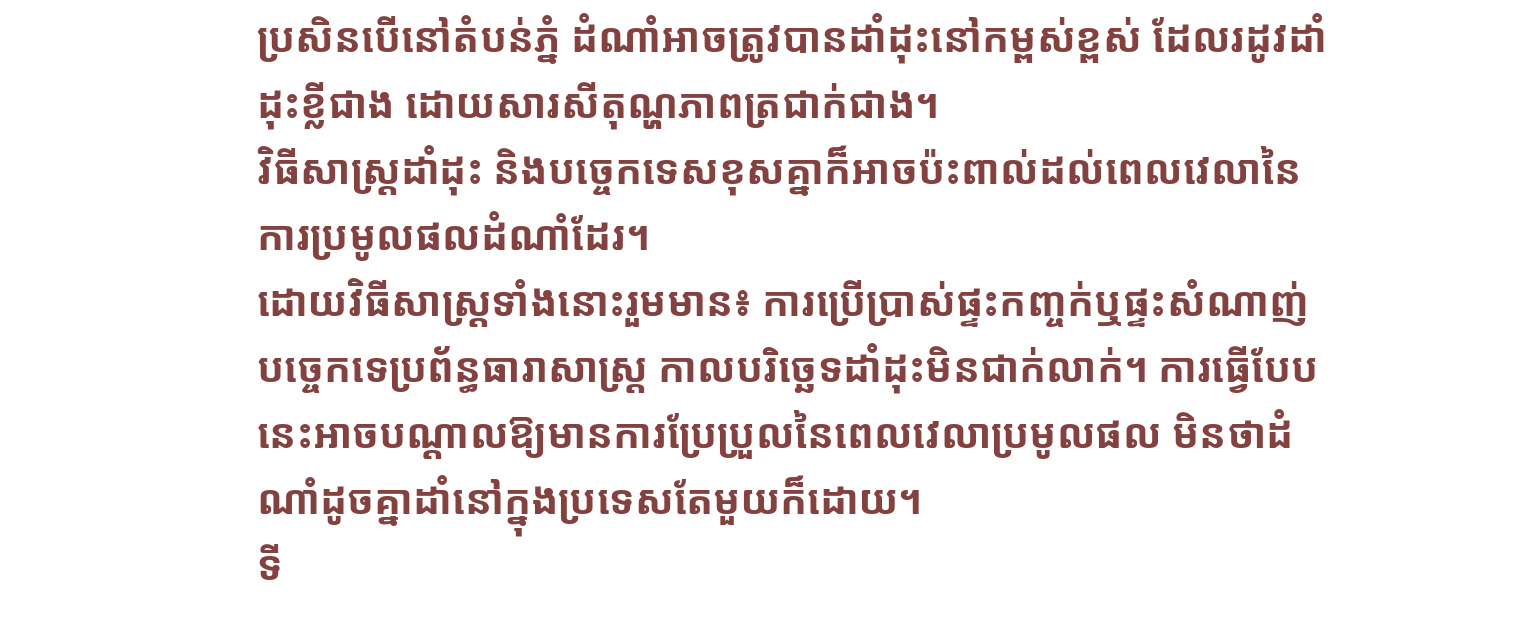ប្រសិនបើនៅតំបន់ភ្នំ ដំណាំអាចត្រូវបានដាំដុះនៅកម្ពស់ខ្ពស់ ដែលរដូវដាំដុះខ្លីជាង ដោយសារសីតុណ្ហភាពត្រជាក់ជាង។
វិធីសាស្ត្រដាំដុះ និងបច្ចេកទេសខុសគ្នាក៏អាចប៉ះពាល់ដល់ពេលវេលានៃការប្រមូលផលដំណាំដែរ។
ដោយវិធីសាស្ដ្រទាំងនោះរួមមាន៖ ការប្រើប្រាស់ផ្ទះកញ្ចក់ឬផ្ទះសំណាញ់ បច្ចេកទេប្រព័ន្ធធារាសាស្រ្ត កាលបរិច្ឆេទដាំដុះមិនជាក់លាក់។ ការធ្វើបែបនេះអាចបណ្តាលឱ្យមានការប្រែប្រួលនៃពេលវេលាប្រមូលផល មិនថាដំណាំដូចគ្នាដាំនៅក្នុងប្រទេសតែមួយក៏ដោយ។
ទី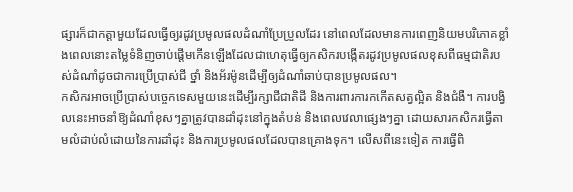ផ្សារក៏ជាកត្តាមួយដែលធ្វើឲ្យរដូវប្រមូលផលដំណាំប្រែប្រួលដែរ នៅពេលដែលមានការពេញនិយមបរិភោគខ្លាំងពេលនោះតម្លៃទំនិញចាប់ផ្តើមកើនឡើងដែលជាហេតុធ្វើឲ្យកសិករបង្កើតរដូវប្រមូលផលខុសពីធម្មជាតិរបស់ដំណាំដូចជាការប្រើប្រាស់ជី ថ្នាំ និងអ័រម៉ូនដើម្បីឲ្យដំណាំឆាប់បានប្រមូលផល។
កសិករអាចប្រើប្រាស់បច្ចេកទេសមួយនេះដើម្បីរក្សាជីជាតិដី និងការពារការកកើតសត្វល្អិត និងជំងឺ។ ការបង្វិលនេះអាចនាំឱ្យដំណាំខុសៗគ្នាត្រូវបានដាំដុះនៅក្នុងតំបន់ និងពេលវេលាផ្សេងៗគ្នា ដោយសារកសិករធ្វើតាមលំដាប់លំដោយនៃការដាំដុះ និងការប្រមូលផលដែលបានគ្រោងទុក។ លើសពីនេះទៀត ការធ្វើពិ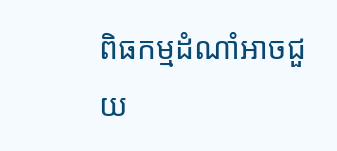ពិធកម្មដំណាំអាចជួយ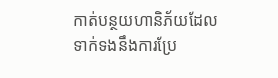កាត់បន្ថយហានិភ័យដែលទាក់ទងនឹងការប្រែ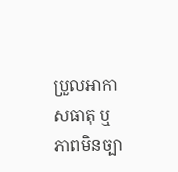ប្រួលអាកាសធាតុ ឬភាពមិនច្បា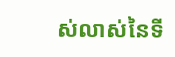ស់លាស់នៃទី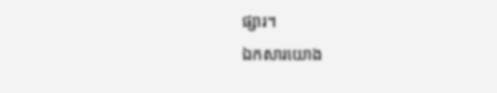ផ្សារ។
ឯកសារយោង